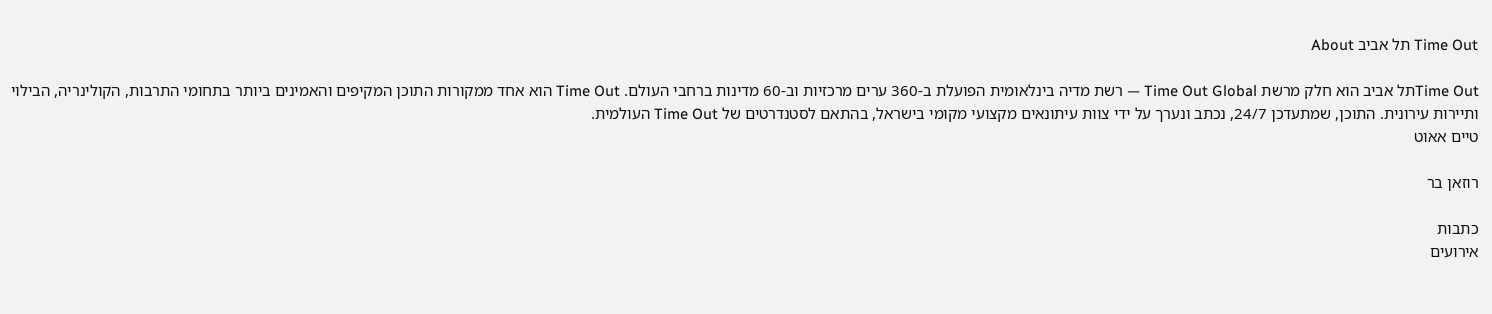Time Out תל אביב About

Time Outתל אביב הוא חלק מרשת Time Out Global — רשת מדיה בינלאומית הפועלת ב-360 ערים מרכזיות וב-60 מדינות ברחבי העולם. Time Out הוא אחד ממקורות התוכן המקיפים והאמינים ביותר בתחומי התרבות, הקולינריה, הבילוי ותיירות עירונית. התוכן, שמתעדכן 24/7, נכתב ונערך על ידי צוות עיתונאים מקצועי מקומי בישראל, בהתאם לסטנדרטים של Time Out העולמית.
טיים אאוט

רוזאן בר

כתבות
אירועים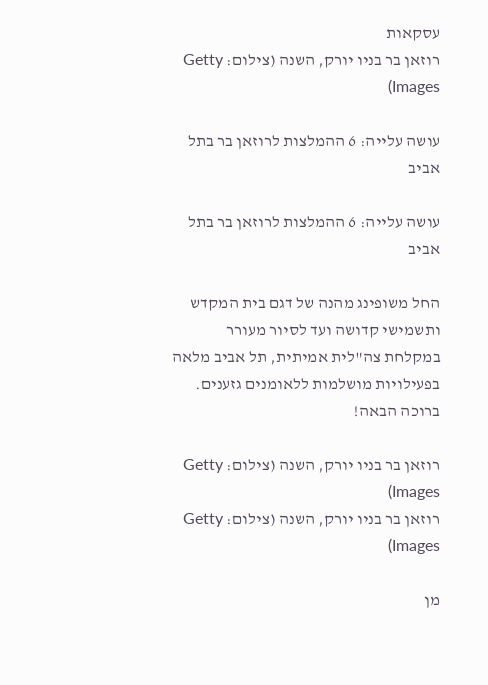עסקאות
רוזאן בר בניו יורק, השנה (צילום: Getty Images)

עושה עלייה: 6 ההמלצות לרוזאן בר בתל אביב

עושה עלייה: 6 ההמלצות לרוזאן בר בתל אביב

החל משופינג מהנה של דגם בית המקדש ותשמישי קדושה ועד לסיור מעורר במקלחת צה"לית אמיתית, תל אביב מלאה בפעילויות מושלמות ללאומנים גזענים. ברוכה הבאה!

רוזאן בר בניו יורק, השנה (צילום: Getty Images)
רוזאן בר בניו יורק, השנה (צילום: Getty Images)

מן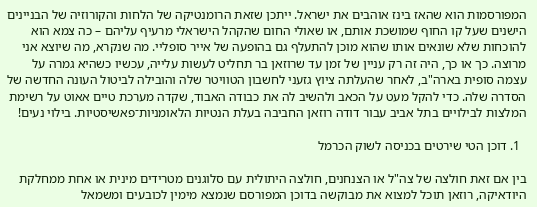המפורסמות הוא שהאז בינז אוהבים את ישראל. ייתכן שזאת הרומנטיקה של הלחות והקורוזיה של הבניינים הישנים שעל קו החוף שמושכת אותם, או שאולי החום שהקהל הישראלי מרעיף עליהם – כה צמא הוא להוכחות שלא שונאים אותו שהוא מוכן להתעלף גם בהופעה של אייר סופליי. מה שנקרא, מה שיוצא אני מרוצה. כך או כך, היה זה רק עניין של זמן עד שרוזאן בר תחליט לעשות עלייה, עכשיו כשהיא גמרה על עצמה סופית בארה"ב, לאחר שהעלתה ציוץ גזעני לחשבון הטוויטר שלה והובילה לביטול העונה החדשה של הסדרה שלה. כדי להקל מעט על הכאב ולהשיב לה את כבודה האבוד, שקדה מערכת טיים אאוט על רשימת המלצות לבילויים בתל אביב עבור דודה רוזאן החביבה בעלת הנטיות הלאומניות־פאשיסטיות. בילוי נעים!

  1. דוכן הטי שירטים בכניסה לשוק הכרמל

בין אם זאת חולצה של צה"ל או הצנחנים, חולצה היתולית עם סלוגנים מטרידים מינית או אחת ממחלקת היודאיקה, רוזאן תוכל למצוא את מבוקשה בדוכן המפורסם שנמצא מימין לכובעים ומשמאל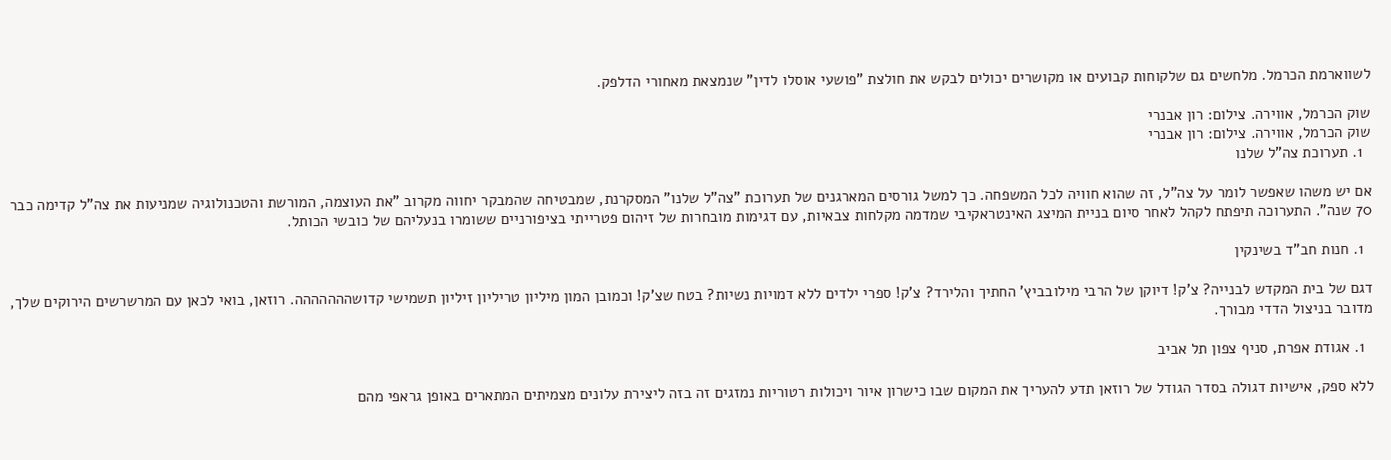לשווארמת הכרמל. מלחשים גם שלקוחות קבועים או מקושרים יכולים לבקש את חולצת "פושעי אוסלו לדין" שנמצאת מאחורי הדלפק.

שוק הכרמל, אווירה. צילום: רון אבנרי
שוק הכרמל, אווירה. צילום: רון אבנרי
  1. תערוכת צה"ל שלנו

אם יש משהו שאפשר לומר על צה"ל, זה שהוא חוויה לכל המשפחה. כך למשל גורסים המארגנים של תערוכת "צה"ל שלנו" המסקרנת, שמבטיחה שהמבקר יחווה מקרוב "את העוצמה, המורשת והטכנולוגיה שמניעות את צה"ל קדימה כבר 70 שנה". התערוכה תיפתח לקהל לאחר סיום בניית המיצג האינטראקיבי שמדמה מקלחות צבאיות, עם דגימות מובחרות של זיהום פטרייתי בציפורניים ששומרו בנעליהם של כובשי הכותל.

  1. חנות חב"ד בשינקין

דגם של בית המקדש לבנייה? צ'ק! דיוקן של הרבי מילובביץ' החתיך והלירד? צ'ק! ספרי ילדים ללא דמויות נשיות? בטח שצ'ק! וכמובן המון מיליון טריליון זיליון תשמישי קדושההההההה. רוזאן, בואי לכאן עם המרשרשים הירוקים שלך, מדובר בניצול הדדי מבורך.

  1. אגודת אפרת, סניף צפון תל אביב

ללא ספק, אישיות דגולה בסדר הגודל של רוזאן תדע להעריך את המקום שבו כישרון איור ויכולות רטוריות נמזגים זה בזה ליצירת עלונים מצמיתים המתארים באופן גראפי מהם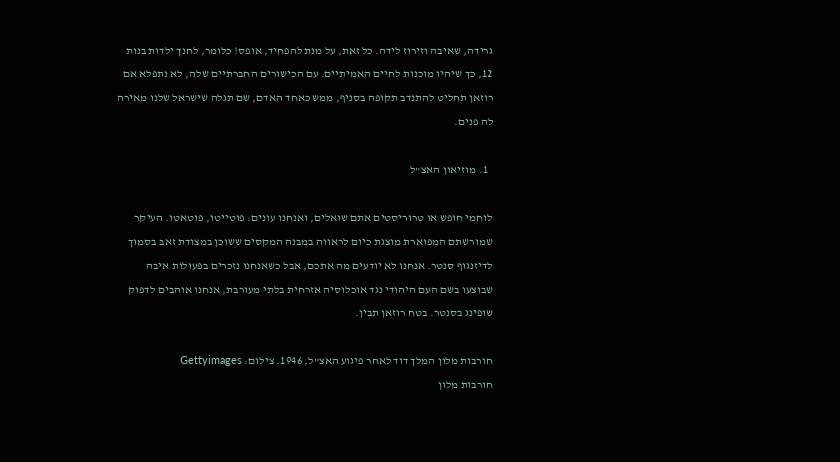גרידה, שאיבה וזירוז לידה. כל זאת, על מנת להפחיד, אופס! כלומר, לחנך ילדות בנות 12, כך שיהיו מוכנות לחיים האמיתיים. עם הכישורים החברתיים שלה, לא נתפלא אם רוזאן תחליט להתנדב תקופה בסניף, ממש כאחד האדם, שם תגלה שישראל שלנו מאירה לה פנים.

  1. מוזיאון האצ"ל

לוחמי חופש או טרוריסטים אתם שואלים, ואנחנו עונים: פוטייטו, פוטאטו. העיקר שמורשתם המפוארת מוצגת כיום לראווה במבנה המקסים ששוכן במצודת זאב בסמוך לדיזנגוף סנטר. אנחנו לא יודעים מה אתכם, אבל כשאנחנו נזכרים בפעולות איבה שבוצעו בשם העם היהודי נגד אוכלוסיה אזרחית בלתי מעורבת, אנחנו אוהבים לדפוק שופינג בסנטר. בטח רוזאן תבין.

חורבות מלון המלך דוד לאחר פיגוע האצ"ל, 1946. צילום: Gettyimages
חורבות מלון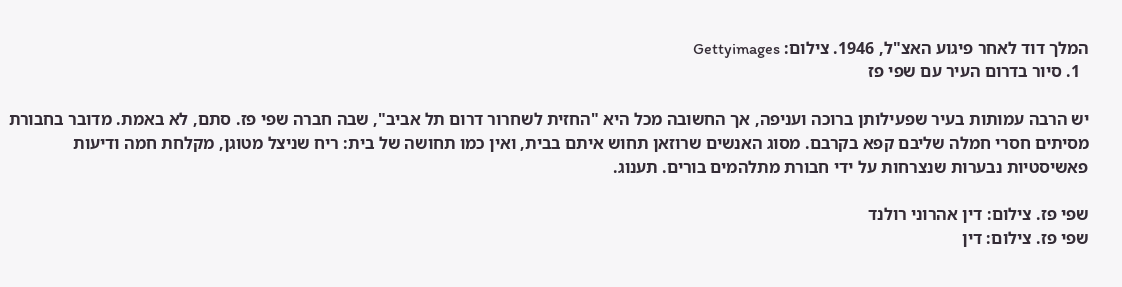המלך דוד לאחר פיגוע האצ"ל, 1946. צילום: Gettyimages
  1. סיור בדרום העיר עם שפי פז

יש הרבה עמותות בעיר שפעילותן ברוכה ועניפה, אך החשובה מכל היא "החזית לשחרור דרום תל אביב", שבה חברה שפי פז. סתם, לא באמת. מדובר בחבורת מסיתים חסרי חמלה שליבם קפא בקרבם. מסוג האנשים שרוזאן תחוש איתם בבית, ואין כמו תחושה של בית: ריח שניצל מטוגן, מקלחת חמה ודיעות פאשיסטיות נבערות שנצרחות על ידי חבורת מתלהמים בורים. תענוג.

שפי פז. צילום: דין אהרוני רולנד
שפי פז. צילום: דין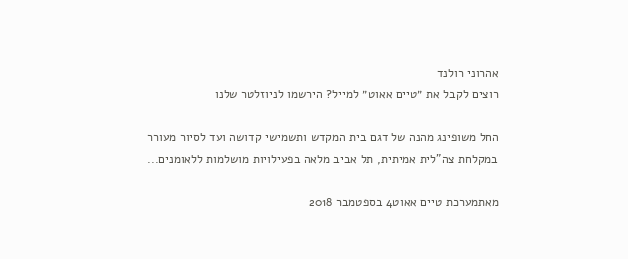אהרוני רולנד
רוצים לקבל את ״טיים אאוט״ למייל? הירשמו לניוזלטר שלנו

החל משופינג מהנה של דגם בית המקדש ותשמישי קדושה ועד לסיור מעורר במקלחת צה"לית אמיתית, תל אביב מלאה בפעילויות מושלמות ללאומנים...

מאתמערכת טיים אאוט4 בספטמבר 2018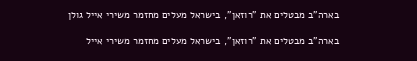בארה"ב מבטלים את "רוזאן", בישראל מעלים מחזמר משירי אייל גולן

בארה"ב מבטלים את "רוזאן", בישראל מעלים מחזמר משירי אייל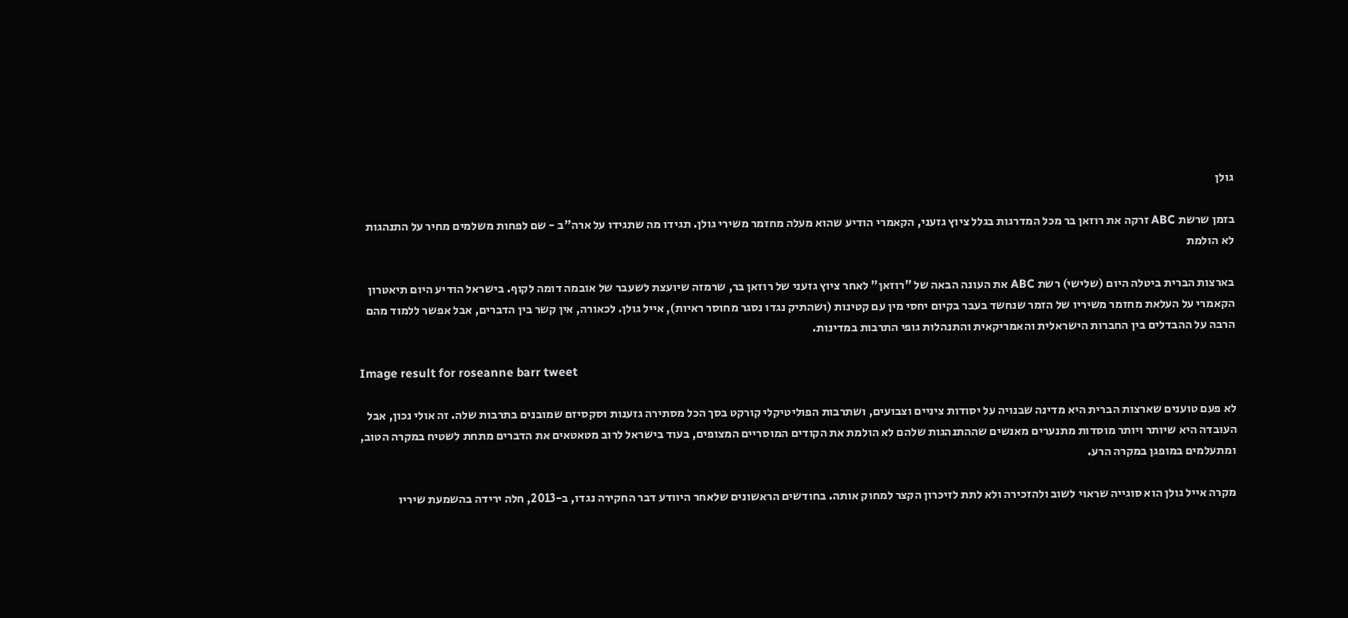גולן

בזמן שרשת ABC זרקה את רוזאן בר מכל המדרגות בגלל ציוץ גזעני, הקאמרי הודיע שהוא מעלה מחזמר משירי גולן. תגידו מה שתגידו על ארה"ב - שם לפחות משלמים מחיר על התנהגות לא הולמת

בארצות הברית ביטלה היום (שלישי) רשת ABC את העונה הבאה של "רוזאן" לאחר ציוץ גזעני של רוזאן בר, שרמזה שיועצת לשעבר של אובמה דומה לקוף. בישראל הודיע היום תיאטרון הקאמרי על העלאת מחזמר משיריו של הזמר שנחשד בעבר בקיום יחסי מין עם קטינות (ושהתיק נגדו נסגר מחוסר ראיות), אייל גולן. לכאורה, אין קשר בין הדברים, אבל אפשר ללמוד מהם הרבה על ההבדלים בין החברות הישראלית והאמריקאית והתנהלות גופי התרבות במדינות.

Image result for roseanne barr tweet

לא פעם טוענים שארצות הברית היא מדינה שבנויה על יסודות ציניים וצבועים, ושתרבות הפוליטיקלי קורקט בסך הכל מסתירה גזענות וסקסיזם שמובנים בתרבות שלה. זה אולי נכון, אבל העובדה היא שיותר ויותר מוסדות מתנערים מאנשים שההתנהגות שלהם לא הולמת את הקודים המוסריים המצופים, בעוד בישראל לרוב מטאטאים את הדברים מתחת לשטיח במקרה הטוב, ומתעלמים במופגן במקרה הרע.

מקרה אייל גולן הוא סוגייה שראוי לשוב ולהזכירה ולא לתת לזיכרון הקצר למחוק אותה. בחודשים הראשונים שלאחר היוודע דבר החקירה נגדו, ב-2013, חלה ירידה בהשמעת שיריו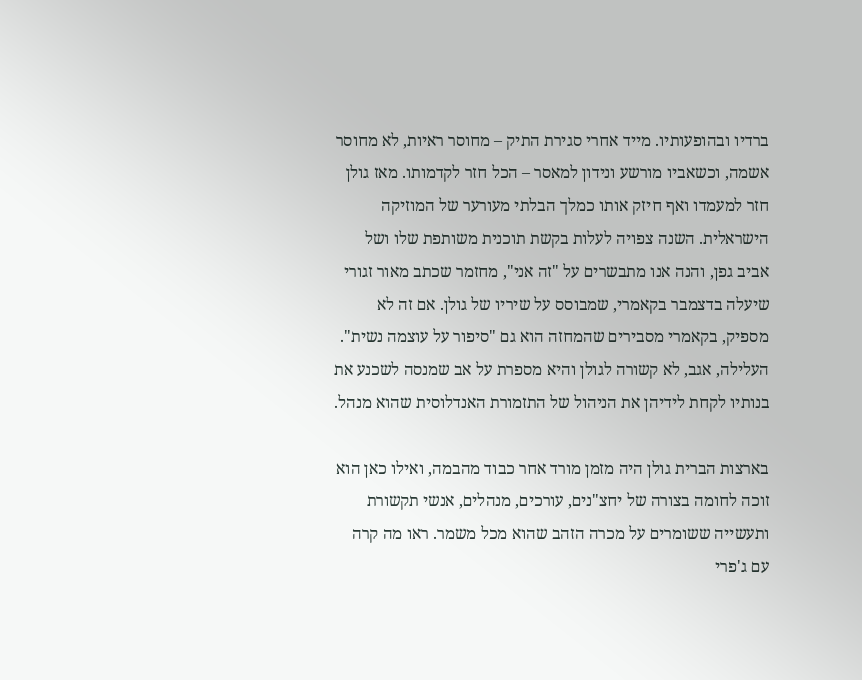ברדיו ובהופעותיו. מייד אחרי סגירת התיק – מחוסר ראיות, לא מחוסר אשמה, וכשאביו מורשע ונידון למאסר – הכל חזר לקדמותו. מאז גולן חזר למעמדו ואף חיזק אותו כמלך הבלתי מעורער של המוזיקה הישראלית. השנה צפויה לעלות בקשת תוכנית משותפת שלו ושל אביב גפן, והנה אנו מתבשרים על "זה אני", מחזמר שכתב מאור זגורי שיעלה בדצמבר בקאמרי, שמבוסס על שיריו של גולן. אם זה לא מספיק, בקאמרי מסבירים שהמחזה הוא גם "סיפור על עוצמה נשית". העלילה, אגב, לא קשורה לגולן והיא מספרת על אב שמנסה לשכנע את בנותיו לקחת לידיהן את הניהול של התזמורת האנדלוסית שהוא מנהל.

בארצות הברית גולן היה מזמן מורד אחר כבוד מהבמה, ואילו כאן הוא זוכה לחומה בצורה של יחצ"נים, עורכים, מנהלים, אנשי תקשורת ותעשייה ששומרים על מכרה הזהב שהוא מכל משמר. ראו מה קרה עם ג'פרי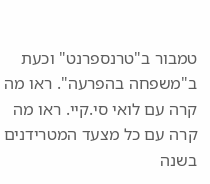טמבור ב"טרנספרנט" וכעת ב"משפחה בהפרעה". ראו מה קרה עם לואי סי.קיי. ראו מה קרה עם כל מצעד המטרידנים בשנה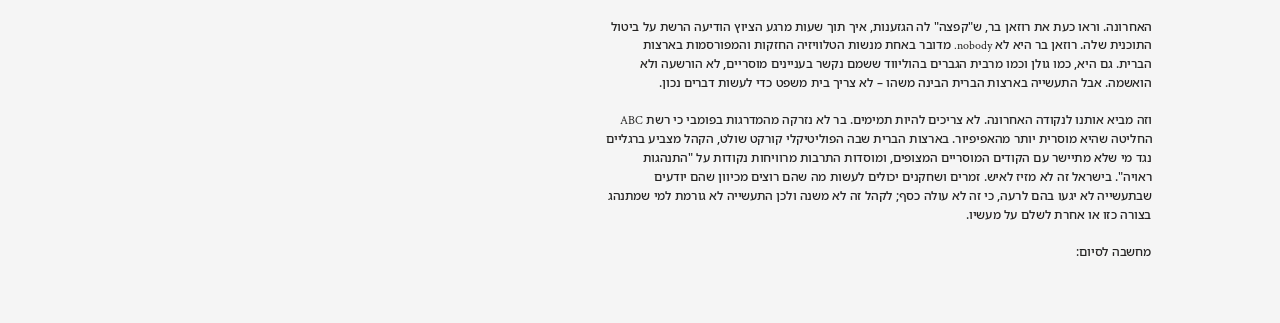האחרונה. וראו כעת את רוזאן בר, ש"קפצה" לה הגזענות, איך תוך שעות מרגע הציוץ הודיעה הרשת על ביטול התוכנית שלה. רוזאן בר היא לא nobody. מדובר באחת מנשות הטלוויזיה החזקות והמפורסמות בארצות הברית. גם היא, כמו גולן וכמו מרבית הגברים בהוליווד ששמם נקשר בעניינים מוסריים, לא הורשעה ולא הואשמה. אבל התעשייה בארצות הברית הבינה משהו – לא צריך בית משפט כדי לעשות דברים נכון.

וזה מביא אותנו לנקודה האחרונה. לא צריכים להיות תמימים. בר לא נזרקה מהמדרגות בפומבי כי רשת ABC החליטה שהיא מוסרית יותר מהאפיפיור. בארצות הברית שבה הפוליטיקלי קורקט שולט, הקהל מצביע ברגליים נגד מי שלא מתיישר עם הקודים המוסריים המצופים, ומוסדות התרבות מרוויחות נקודות על "התנהגות ראויה". בישראל זה לא מזיז לאיש. זמרים ושחקנים יכולים לעשות מה שהם רוצים מכיוון שהם יודעים שבתעשייה לא יגעו בהם לרעה, כי זה לא עולה כסף; לקהל זה לא משנה ולכן התעשייה לא גורמת למי שמתנהג בצורה כזו או אחרת לשלם על מעשיו.

מחשבה לסיום: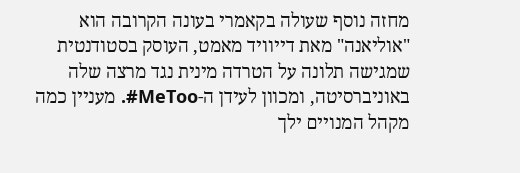מחזה נוסף שעולה בקאמרי בעונה הקרובה הוא "אוליאנה" מאת דייוויד מאמט, העוסק בסטודנטית שמגישה תלונה על הטרדה מינית נגד מרצה שלה באוניברסיטה, ומכוון לעידן ה-MeToo#. מעניין כמה מקהל המנויים ילך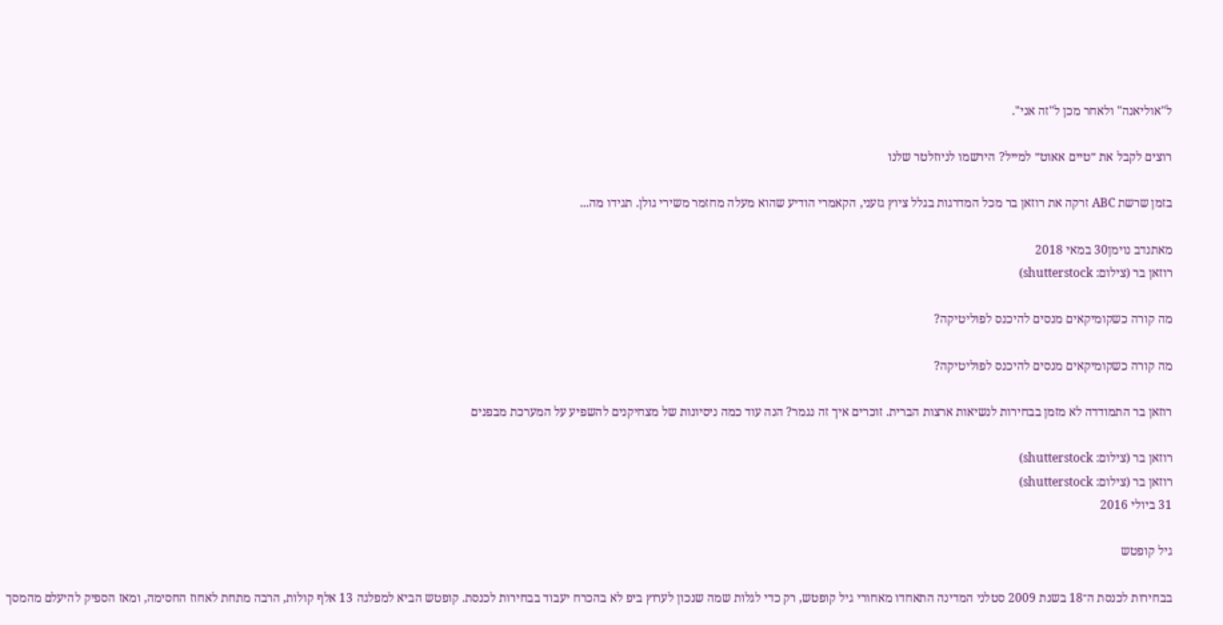ל"אוליאנה" ולאחר מכן ל"זה אני".

רוצים לקבל את ״טיים אאוט״ למייל? הירשמו לניוזלטר שלנו

בזמן שרשת ABC זרקה את רוזאן בר מכל המדרגות בגלל ציוץ גזעני, הקאמרי הודיע שהוא מעלה מחזמר משירי גולן. תגידו מה...

מאתנדב נוימן30 במאי 2018
רוזאן בר (צילום: shutterstock)

מה קורה כשקומיקאים מנסים להיכנס לפוליטיקה?

מה קורה כשקומיקאים מנסים להיכנס לפוליטיקה?

רוזאן בר התמודדה לא מזמן בבחירות לנשיאות ארצות הברית. זוכרים איך זה נגמר? הנה עוד כמה ניסיונות של מצחיקנים להשפיע על המערכת מבפנים

רוזאן בר (צילום: shutterstock)
רוזאן בר (צילום: shutterstock)
31 ביולי 2016

גיל קופטש

בבחירות לכנסת ה־18 בשנת 2009 סטלני המדינה התאחדו מאחורי גיל קופטש, רק כדי לגלות שמה שנכון לערוץ ביפ לא בהכרח יעבוד בבחירות לכנסת. קופטש הביא למפלגה 13 אלף קולות, הרבה מתחת לאחוז החסימה, ומאז הספיק להיעלם מהמסך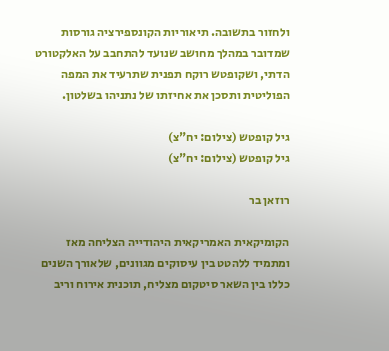ולחזור בתשובה. תיאוריות הקונספירציה גורסות שמדובר במהלך מחושב שנועד להתחבב על האלקטורט הדתי, ושקופטש רוקח תפנית שתרעיד את המפה הפוליטית ותסכן את אחיזתו של נתניהו בשלטון.

גיל קופטש (צילום: יח"צ)
גיל קופטש (צילום: יח"צ)

רוזאן בר

הקומיקאית האמריקאית היהודייה הצליחה מאז ומתמיד ללהטט בין עיסוקים מגוונים, שלאורך השנים כללו בין השאר סיטקום מצליח, תוכנית אירוח וריב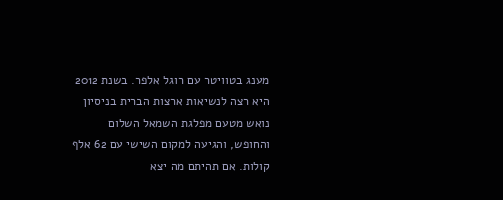מענג בטוויטר עם רוגל אלפר. בשנת 2012 היא רצה לנשיאות ארצות הברית בניסיון נואש מטעם מפלגת השמאל השלום והחופש, והגיעה למקום השישי עם 62 אלף קולות. אם תהיתם מה יצא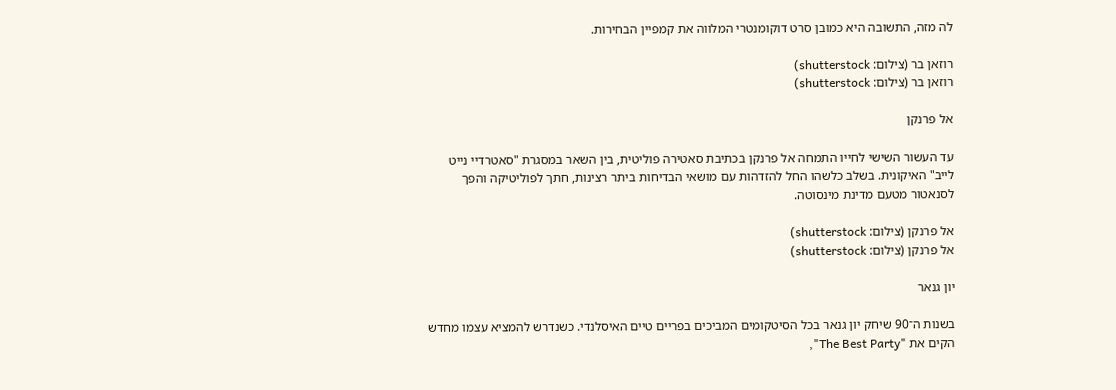לה מזה, התשובה היא כמובן סרט דוקומנטרי המלווה את קמפיין הבחירות.

רוזאן בר (צילום: shutterstock)
רוזאן בר (צילום: shutterstock)

אל פרנקן

עד העשור השישי לחייו התמחה אל פרנקן בכתיבת סאטירה פוליטית, בין השאר במסגרת "סאטרדיי נייט לייב" האיקונית. בשלב כלשהו החל להזדהות עם מושאי הבדיחות ביתר רצינות, חתך לפוליטיקה והפך לסנאטור מטעם מדינת מינסוטה.

אל פרנקן (צילום: shutterstock)
אל פרנקן (צילום: shutterstock)

יון גנאר

בשנות ה־90 שיחק יון גנאר בכל הסיטקומים המביכים בפריים טיים האיסלנדי. כשנדרש להמציא עצמו מחדש הקים את "The Best Party",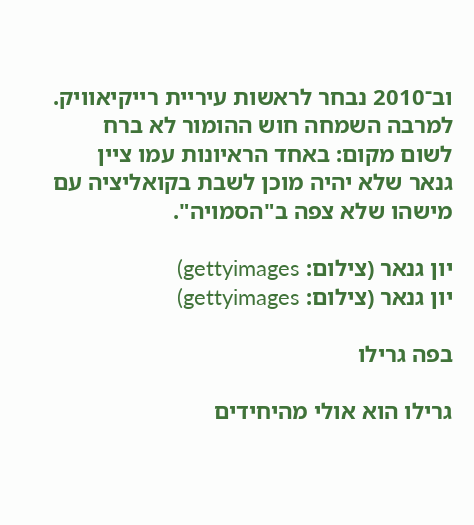וב־2010 נבחר לראשות עיריית רייקיאוויק. למרבה השמחה חוש ההומור לא ברח לשום מקום: באחד הראיונות עמו ציין גנאר שלא יהיה מוכן לשבת בקואליציה עם מישהו שלא צפה ב"הסמויה".

יון גנאר (צילום: gettyimages)
יון גנאר (צילום: gettyimages)

בפה גרילו

גרילו הוא אולי מהיחידים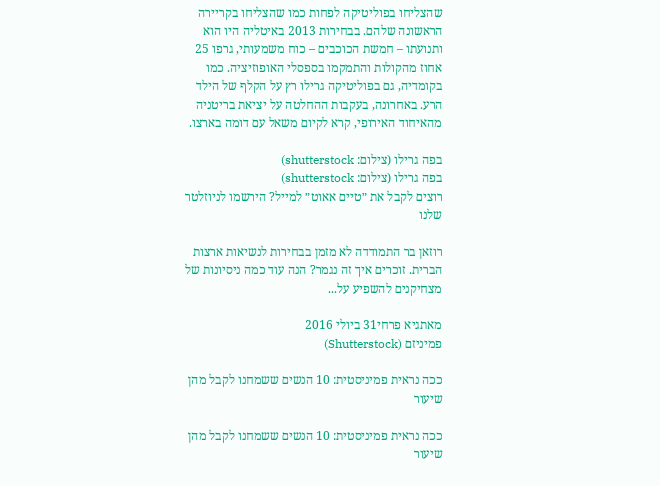שהצליחו בפוליטיקה לפחות כמו שהצליחו בקריירה הראשונה שלהם. בבחירות 2013 באיטליה היו הוא ותנועתו – חמשת הכוכבים – כוח משמעותי, גרפו 25 אחוז מהקולות והתמקמו בספסלי האופוזיציה. כמו בקומדיה, גם בפוליטיקה גרילו רץ על הקלף של הילד הרע. באחרונה, בעקבות ההחלטה על יציאת בריטניה מהאיחוד האירופי, קרא לקיום משאל עם דומה בארצו.

בפה גרילו (צילום: shutterstock)
בפה גרילו (צילום: shutterstock)
רוצים לקבל את ״טיים אאוט״ למייל? הירשמו לניוזלטר שלנו

רוזאן בר התמודדה לא מזמן בבחירות לנשיאות ארצות הברית. זוכרים איך זה נגמר? הנה עוד כמה ניסיונות של מצחיקנים להשפיע על...

מאתגיא פרחי31 ביולי 2016
פמיניזם (Shutterstock)

ככה נראית פמיניסטית: 10 הנשים ששמחנו לקבל מהן שיעור

ככה נראית פמיניסטית: 10 הנשים ששמחנו לקבל מהן שיעור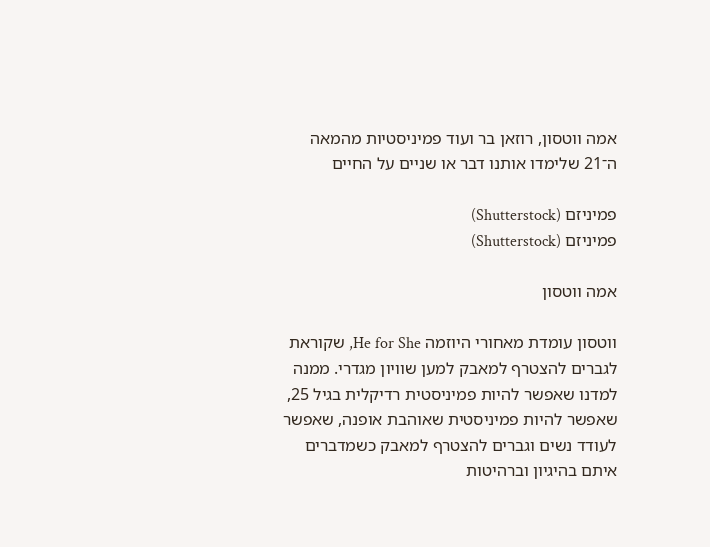אמה ווטסון, רוזאן בר ועוד פמיניסטיות מהמאה ה־21 שלימדו אותנו דבר או שניים על החיים

פמיניזם (Shutterstock)
פמיניזם (Shutterstock)

אמה ווטסון

ווטסון עומדת מאחורי היוזמה He for She, שקוראת לגברים להצטרף למאבק למען שוויון מגדרי. ממנה למדנו שאפשר להיות פמיניסטית רדיקלית בגיל 25, שאפשר להיות פמיניסטית שאוהבת אופנה, שאפשר לעודד נשים וגברים להצטרף למאבק כשמדברים איתם בהיגיון וברהיטות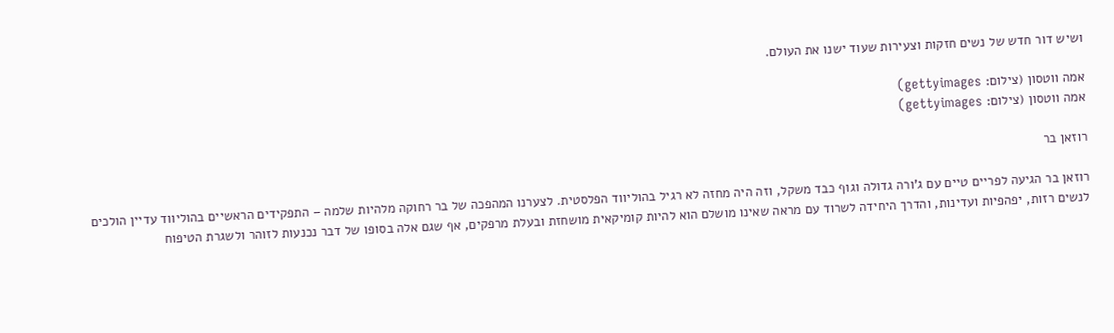ושיש דור חדש של נשים חזקות וצעירות שעוד ישנו את העולם.

אמה ווטסון (צילום: gettyimages)
אמה ווטסון (צילום: gettyimages)

רוזאן בר

רוזאן בר הגיעה לפריים טיים עם ג'ורה גדולה וגוף כבד משקל, וזה היה מחזה לא רגיל בהוליווד הפלסטית. לצערנו המהפכה של בר רחוקה מלהיות שלמה – התפקידים הראשיים בהוליווד עדיין הולכים לנשים רזות, יפהפיות ועדינות, והדרך היחידה לשרוד עם מראה שאינו מושלם הוא להיות קומיקאית מושחזת ובעלת מרפקים, אף שגם אלה בסופו של דבר נכנעות לזוהר ולשגרת הטיפוח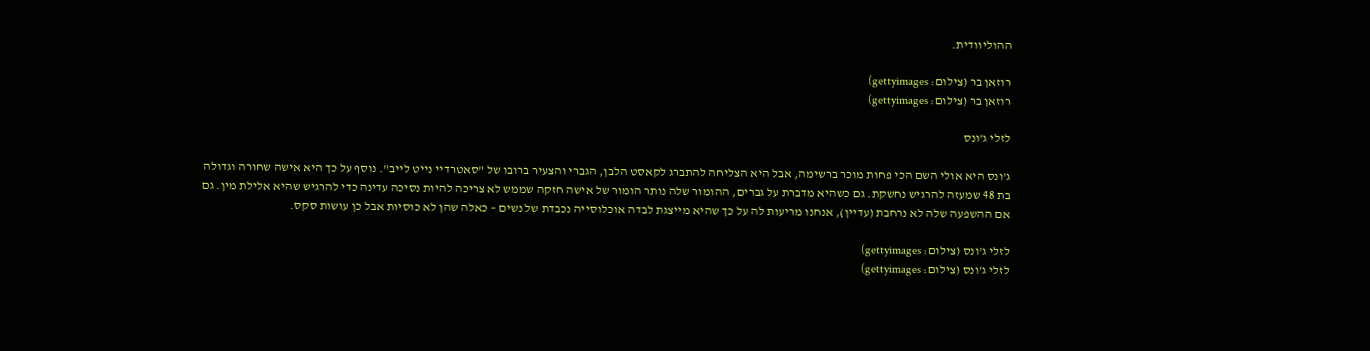ההוליוודית.

רוזאן בר (צילום: gettyimages)
רוזאן בר (צילום: gettyimages)

לזלי ג'ונס

ג'ונס היא אולי השם הכי פחות מוכר ברשימה, אבל היא הצליחה להתברג לקאסט הלבן, הגברי והצעיר ברובו של "סאטרדיי נייט לייב". נוסף על כך היא אישה שחורה וגדולה בת 48 שמעזה להרגיש נחשקת. גם כשהיא מדברת על גברים, ההומור שלה נותר הומור של אישה חזקה שממש לא צריכה להיות נסיכה עדינה כדי להרגיש שהיא אלילת מין. גם אם ההשפעה שלה לא נרחבת (עדיין), אנחנו מריעות לה על כך שהיא מייצגת לבדה אוכלוסייה נכבדת של נשים – כאלה שהן לא כוסיות אבל כן עושות סקס.

לזלי ג'ונס (צילום: gettyimages)
לזלי ג'ונס (צילום: gettyimages)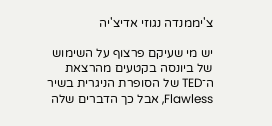צ'יממנדה נגוזי אדיצ'יה

יש מי שעיקם פרצוף על השימוש של ביונסה בקטעים מהרצאת ה־TED של הסופרת הניגרית בשיר Flawless, אבל כך הדברים שלה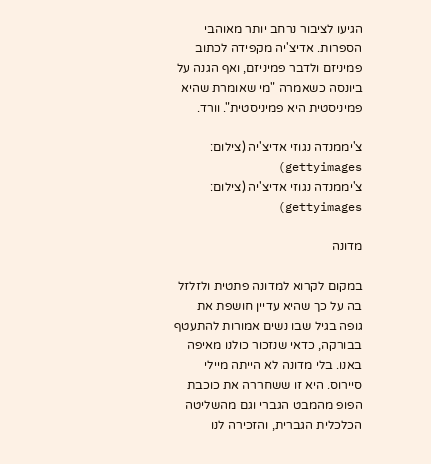הגיעו לציבור נרחב יותר מאוהבי הספרות. אדיצ'יה מקפידה לכתוב פמיניזם ולדבר פמיניזם, ואף הגנה על ביונסה כשאמרה "מי שאומרת שהיא פמיניסטית היא פמיניסטית". וורד.

צ'יממנדה נגוזי אדיצ'יה (צילום: gettyimages)
צ'יממנדה נגוזי אדיצ'יה (צילום: gettyimages)

מדונה

במקום לקרוא למדונה פתטית ולזלזל בה על כך שהיא עדיין חושפת את גופה בגיל שבו נשים אמורות להתעטף בבורקה, כדאי שנזכור כולנו מאיפה באנו. בלי מדונה לא הייתה מיילי סיירוס. היא זו ששחררה את כוכבת הפופ מהמבט הגברי וגם מהשליטה הכלכלית הגברית, והזכירה לנו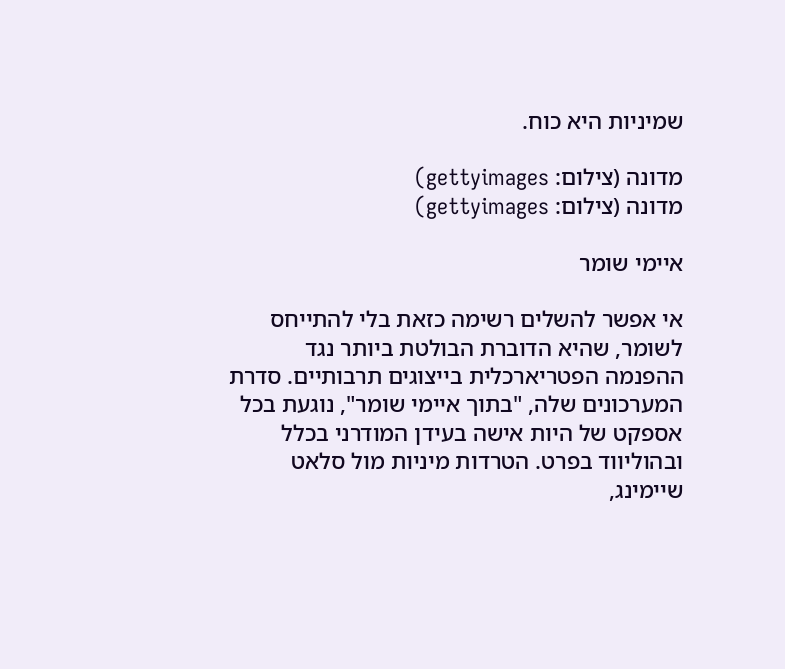שמיניות היא כוח.

מדונה (צילום: gettyimages)
מדונה (צילום: gettyimages)

איימי שומר

אי אפשר להשלים רשימה כזאת בלי להתייחס לשומר, שהיא הדוברת הבולטת ביותר נגד ההפנמה הפטריארכלית בייצוגים תרבותיים. סדרת המערכונים שלה, "בתוך איימי שומר", נוגעת בכל אספקט של היות אישה בעידן המודרני בכלל ובהוליווד בפרט. הטרדות מיניות מול סלאט שיימינג,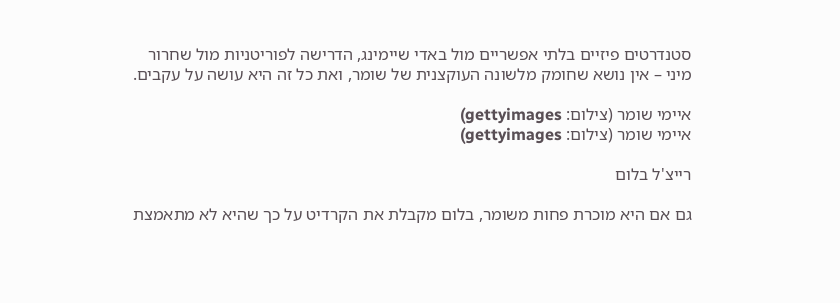סטנדרטים פיזיים בלתי אפשריים מול באדי שיימינג, הדרישה לפוריטניות מול שחרור מיני – אין נושא שחומק מלשונה העוקצנית של שומר, ואת כל זה היא עושה על עקבים.

איימי שומר (צילום: gettyimages)
איימי שומר (צילום: gettyimages)

רייצ'ל בלום

גם אם היא מוכרת פחות משומר, בלום מקבלת את הקרדיט על כך שהיא לא מתאמצת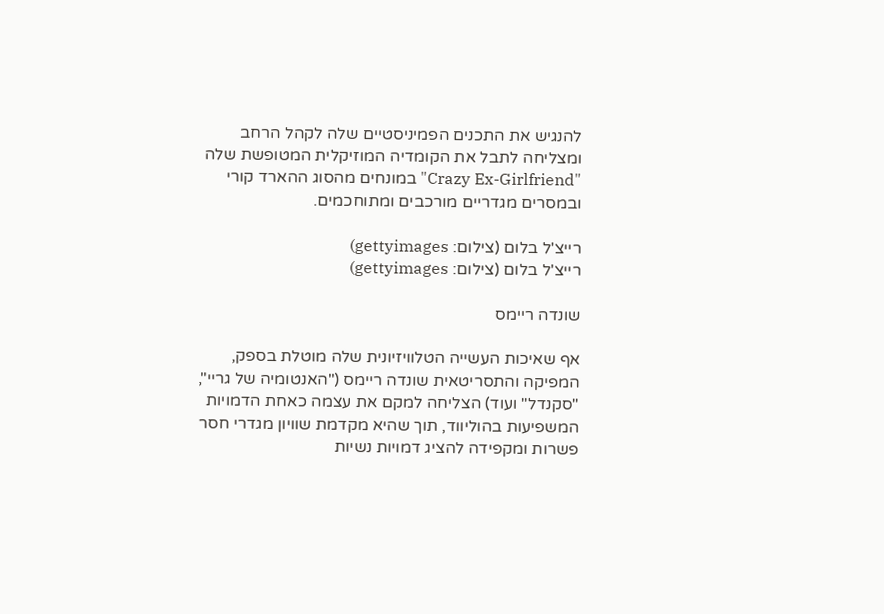להנגיש את התכנים הפמיניסטיים שלה לקהל הרחב ומצליחה לתבל את הקומדיה המוזיקלית המטופשת שלה "Crazy Ex-Girlfriend" במונחים מהסוג ההארד קורי ובמסרים מגדריים מורכבים ומתוחכמים.

רייצ'ל בלום (צילום: gettyimages)
רייצ'ל בלום (צילום: gettyimages)

שונדה ריימס

אף שאיכות העשייה הטלוויזיונית שלה מוטלת בספק, המפיקה והתסריטאית שונדה ריימס ("האנטומיה של גריי", "סקנדל" ועוד) הצליחה למקם את עצמה כאחת הדמויות המשפיעות בהוליווד, תוך שהיא מקדמת שוויון מגדרי חסר פשרות ומקפידה להציג דמויות נשיות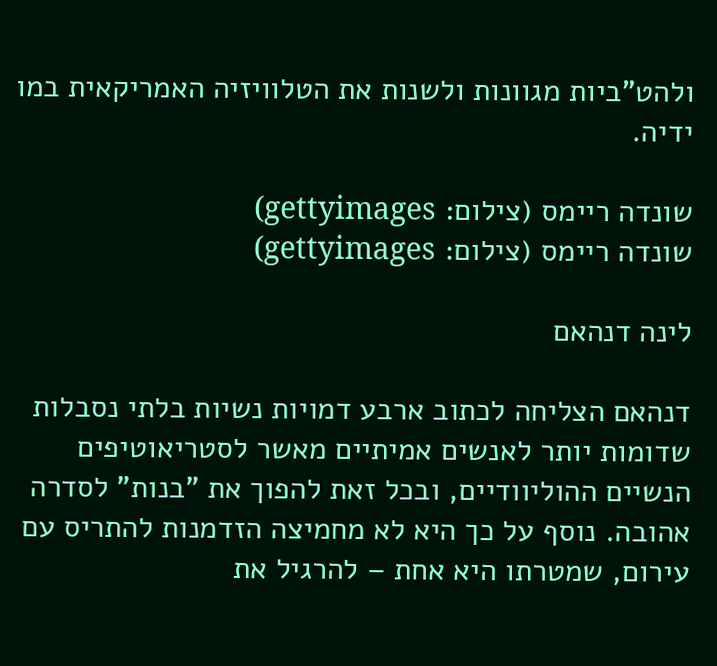ולהט"ביות מגוונות ולשנות את הטלוויזיה האמריקאית במו ידיה.

שונדה ריימס (צילום: gettyimages)
שונדה ריימס (צילום: gettyimages)

לינה דנהאם

דנהאם הצליחה לכתוב ארבע דמויות נשיות בלתי נסבלות שדומות יותר לאנשים אמיתיים מאשר לסטריאוטיפים הנשיים ההוליוודיים, ובכל זאת להפוך את "בנות" לסדרה אהובה. נוסף על כך היא לא מחמיצה הזדמנות להתריס עם עירום, שמטרתו היא אחת – להרגיל את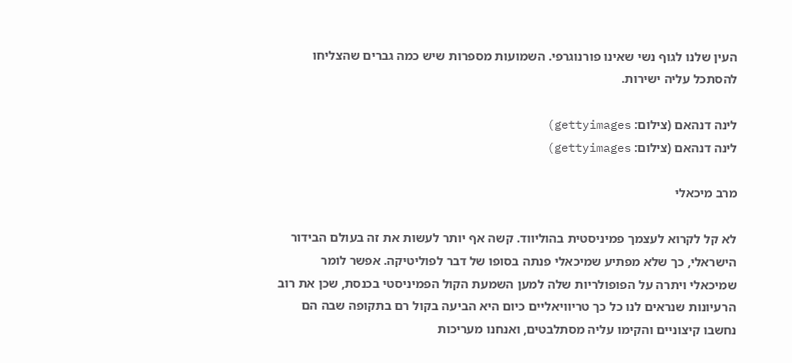העין שלנו לגוף נשי שאינו פורנוגרפי. השמועות מספרות שיש כמה גברים שהצליחו להסתכל עליה ישירות.

לינה דנהאם (צילום: gettyimages)
לינה דנהאם (צילום: gettyimages)

מרב מיכאלי

לא קל לקרוא לעצמך פמיניסטית בהוליווד. קשה אף יותר לעשות את זה בעולם הבידור הישראלי, כך שלא מפתיע שמיכאלי פנתה בסופו של דבר לפוליטיקה. אפשר לומר שמיכאלי ויתרה על הפופולריות שלה למען השמעת הקול הפמיניסטי בכנסת, שכן את רוב הרעיונות שנראים לנו כל כך טריוויאליים כיום היא הביעה בקול רם בתקופה שבה הם נחשבו קיצוניים והקימו עליה מסתלבטים, ואנחנו מעריכות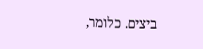ביצים. כלומר,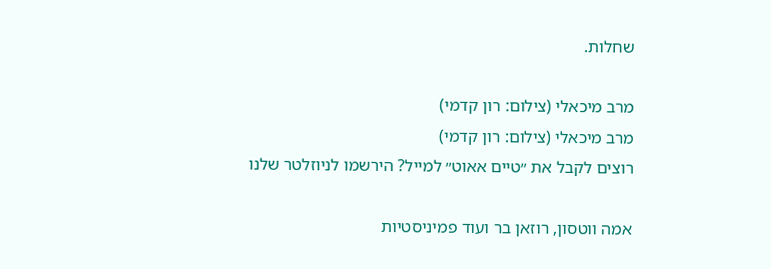שחלות.

מרב מיכאלי (צילום: רון קדמי)
מרב מיכאלי (צילום: רון קדמי)
רוצים לקבל את ״טיים אאוט״ למייל? הירשמו לניוזלטר שלנו

אמה ווטסון, רוזאן בר ועוד פמיניסטיות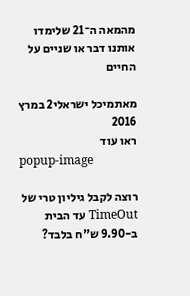מהמאה ה־21 שלימדו אותנו דבר או שניים על החיים

מאתמיכל ישראלי2 במרץ 2016
ראו עוד
popup-image

רוצה לקבל גיליון טרי של TimeOut עד הבית ב-9.90 ש"ח בלבד?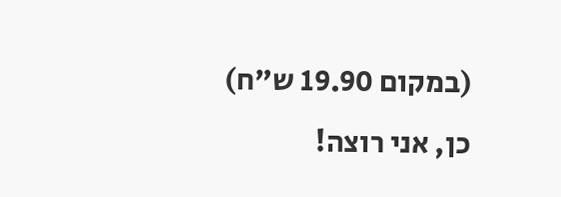(במקום 19.90 ש"ח)
כן, אני רוצה!